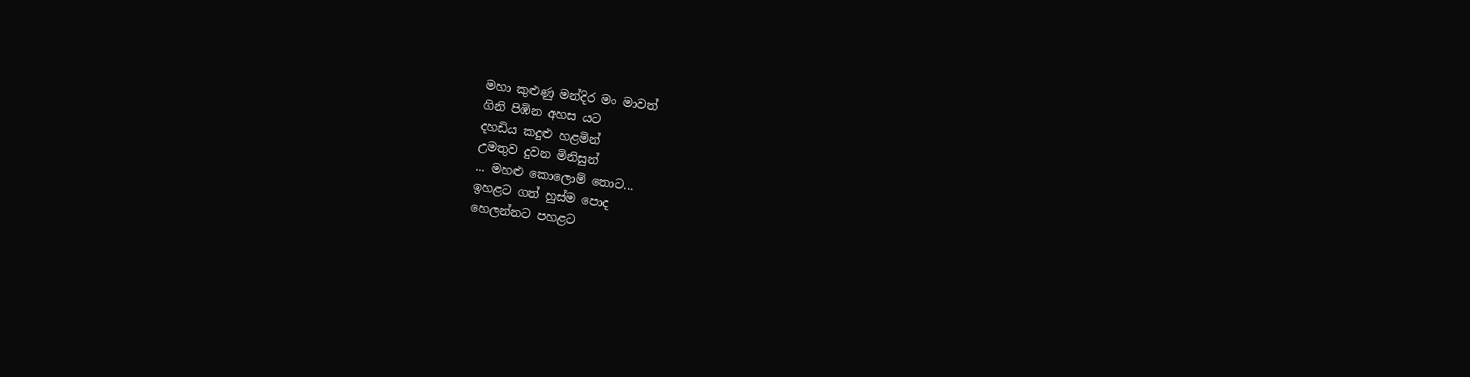මහා කුළුණු මන්දිර මං මාවත්
ගිනි පිඹින අහස යට
දහඩිය කදුළු හළමින්
උමතුව දුවන මිනිසුන්
... මහළු කොලොම් තොට...
ඉහළට ගත් හුස්ම පොද
හෙලන්නට පහළට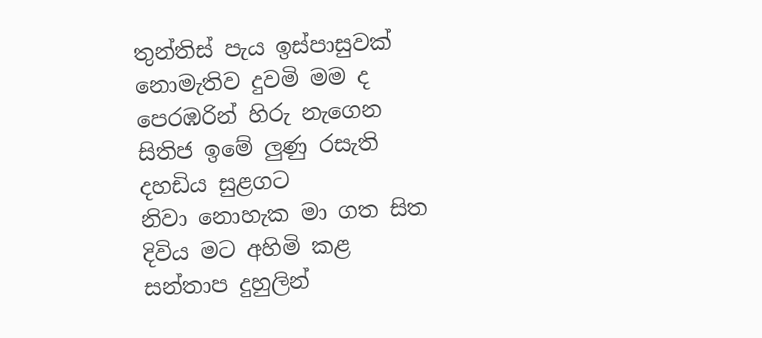තුන්තිස් පැය ඉස්පාසුවක්
නොමැතිව දුවමි මම ද
පෙරඹරින් හිරු නැගෙන
සිතිජ ඉමේ ලුණු රසැති
දහඩිය සුළගට
නිවා නොහැක මා ගත සිත
දිවිය මට අහිමි කළ
සන්තාප දුහුලින්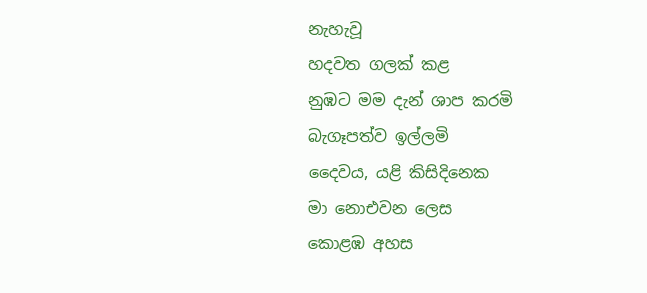නැහැවූ
හදවත ගලක් කළ
නුඹට මම දැන් ශාප කරමි
බැගෑපත්ව ඉල්ලමි
දෛවය, යළි කිසිදිනෙක
මා නොඑවන ලෙස
කොළඹ අහස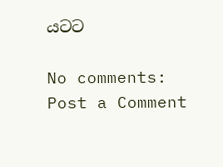යටට

No comments:
Post a Comment